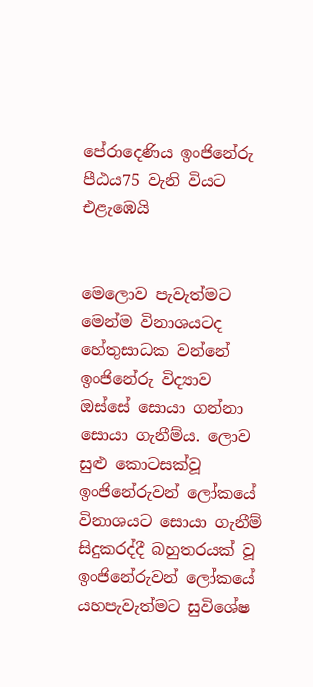පේරාදෙණිය ඉංජිනේරු පීඨය75 වැනි වියට එළැඹෙයි


මෙලොව පැවැත්මට මෙන්ම විනාශයටද හේතුසාධක වන්නේ ඉංජිනේරු විද්‍යාව ඔස්සේ සොයා ගන්නා සොයා ගැනීම්ය. ලොව සුළු කොටසක්වූ ඉංජිනේරුවන් ලෝකයේ විනාශයට සොයා ගැනීම් සිදුකරද්දී බහුතරයක් වූ ඉංජිනේරුවන් ලෝකයේ යහපැවැත්මට සුවිශේෂ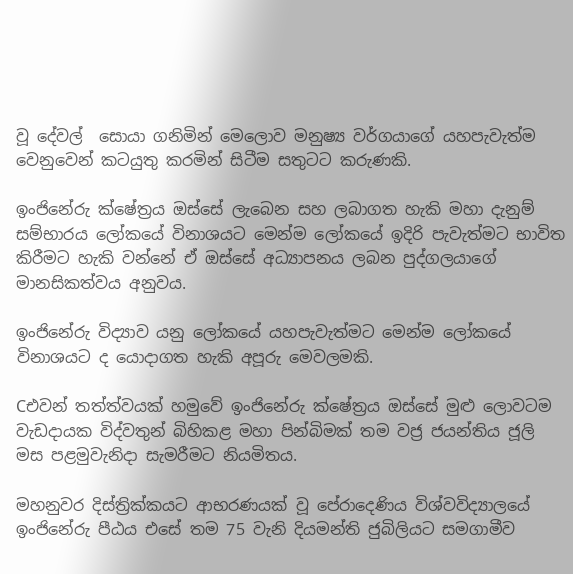වූ දේවල්  සොයා ගනිමින් මෙලොව මනුෂ්‍ය වර්ගයාගේ යහපැවැත්ම වෙනුවෙන් කටයුතු කරමින් සිටීම සතුටට කරුණකි.

ඉංජිනේරු ක්ෂේත්‍රය ඔස්සේ ලැබෙන සහ ලබාගත හැකි මහා දැනුම් සම්භාරය ලෝකයේ විනාශයට මෙන්ම ලෝකයේ ඉදිරි පැවැත්මට භාවිත කිරීමට හැකි වන්නේ ඒ ඔස්සේ අධ්‍යාපනය ලබන පුද්ගලයාගේ මානසිකත්වය අනුවය.

ඉංජිනේරු විද්‍යාව යනු ලෝකයේ යහපැවැත්මට මෙන්ම ලෝකයේ විනාශයට ද යොදාගත හැකි අපූරු මෙවලමකි.

Cඑවන් තත්ත්වයක් හමුවේ ඉංජිනේරු ක්ෂේත්‍රය ඔස්සේ මුළු ලොවටම වැඩදායක විද්වතුන් බිහිකළ මහා පින්බිමක් තම වජ්‍ර ජයන්තිය ජූලි මස පළමුවැනිදා සැමරීමට නියමිතය.

මහනුවර දිස්ත්‍රික්කයට ආභරණයක් වූ පේරාදෙණිය විශ්වවිද්‍යාලයේ ඉංජිනේරු පීඨය එසේ තම 75 වැනි දියමන්ති ජුබිලියට සමගාමීව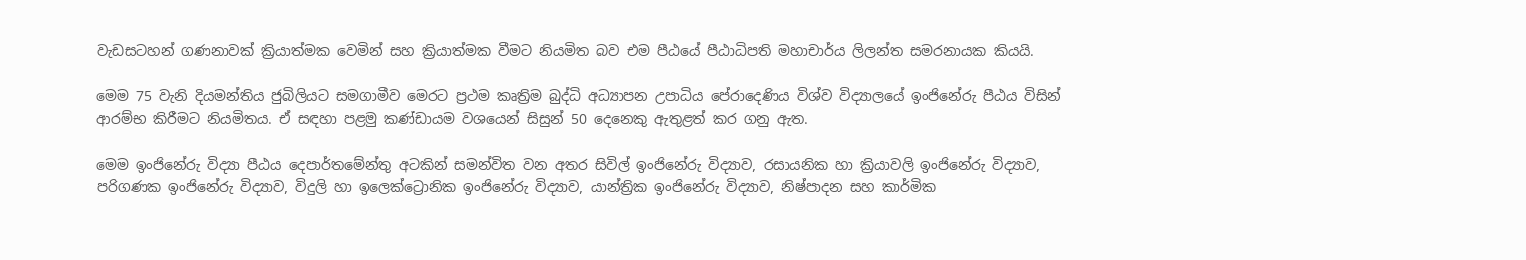වැඩසටහන් ගණනාවක් ක්‍රියාත්මක වෙමින් සහ ක්‍රියාත්මක වීමට නියමිත බව එම පීඨයේ පීඨාධිපති මහාචාර්ය ලිලන්ත සමරනායක කියයි.

මෙම 75 වැනි දියමන්තිය ජුබිලියට සමගාමීව මෙරට ප්‍රථම කෘත්‍රිම බුද්ධි අධ්‍යාපන උපාධිය පේරාදෙණිය විශ්ව විද්‍යාලයේ ඉංජිනේරු පීඨය විසින් ආරම්භ කිරීමට නියමිතය. ඒ සඳහා පළමු කණ්ඩායම වශයෙන් සිසුන් 50 දෙනෙකු ඇතුළත් කර ගනු ඇත.

මෙම ඉංජිනේරු විද්‍යා පීඨය දෙපාර්තමේන්තු අටකින් සමන්විත වන අතර සිවිල් ඉංජිනේරු විද්‍යාව, රසායනික හා ක්‍රියාවලි ඉංජිනේරු විද්‍යාව, පරිගණක ඉංජිනේරු විද්‍යාව, විදුලි හා ඉලෙක්ට්‍රොනික ඉංජිනේරු විද්‍යාව, යාන්ත්‍රික ඉංජිනේරු විද්‍යාව, නිෂ්පාදන සහ කාර්මික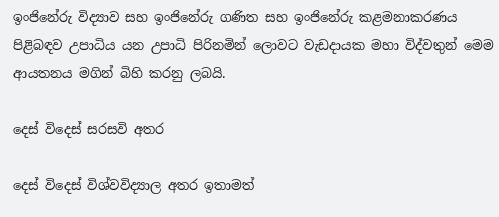ඉංජිනේරු විද්‍යාව සහ ඉංජිනේරු ගණිත සහ ඉංජිනේරු කළමනාකරණය පිළිබඳව උපාධිය යන උපාධි පිරිනමින් ලොවට වැඩදායක මහා විද්වතුන් මෙම ආයතනය මගින් බිහි කරනු ලබයි.

දෙස් විදෙස් සරසවි අතර

දෙස් විදෙස් විශ්වවිද්‍යාල අතර ඉතාමත්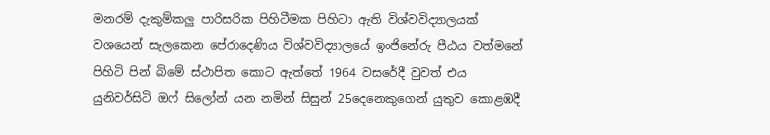මනරම් දැකුම්කලු‍ පාරිසරික පිහිටීමක පිහිටා ඇති විශ්වවිද්‍යාලයක් වශයෙන් සැලකෙන පේරාදෙණිය විශ්වවිද්‍යාලයේ ඉංජිනේරු පීඨය වත්මනේ පිහිටි පින් බිමේ ස්ථාපිත කොට ඇත්තේ 1964 වසරේදී වුවත් එය යුනිවර්සිටි ඔෆ් සිලෝන් යන නමින් සිසුන් 25දෙනෙකුගෙන් යුතුව කොළඹදී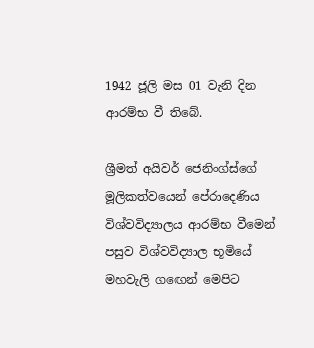1942 ජූලි මස 01 වැනි දින ආරම්භ වී තිබේ.

ශ්‍රීමත් අයිවර් ජෙනිංග්ස්ගේ මූලිකත්වයෙන් පේරාදෙණිය විශ්වවිද්‍යාලය ආරම්භ වීමෙන් පසුව විශ්වවිද්‍යාල භූමියේ මහවැලි ගඟෙන් මෙපිට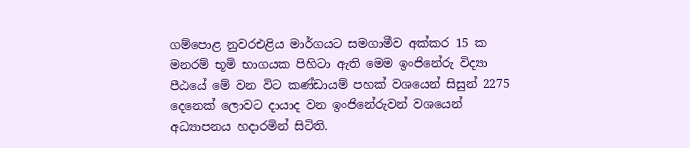ගම්පොළ නුවරඑළිය මාර්ගයට සමගාමීව අක්කර 15 ක මනරම් භූමි භාගයක පිහිටා ඇති මෙම ඉංජිනේරු විද්‍යා පීඨයේ මේ වන විට කණ්ඩායම් පහක් වශයෙන් සිසුන් 2275 දෙනෙක් ලොවට දායාද වන ඉංජිනේරුවන් වශයෙන් අධ්‍යාපනය හදාරමින් සිටිති.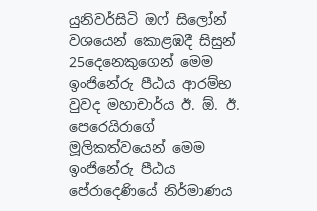යුනිවර්සිටි ඔෆ් සිලෝන් වශයෙන් කොළඹදී සිසුන් 25දෙනෙකුගෙන් මෙම ඉංජිනේරු පීඨය ආරම්භ වුවද මහාචාර්ය ඊ. ඕ. ඊ. පෙරෙයිරාගේ මූලිකත්වයෙන් මෙම ඉංජිනේරු පීඨය පේරාදෙණියේ නිර්මාණය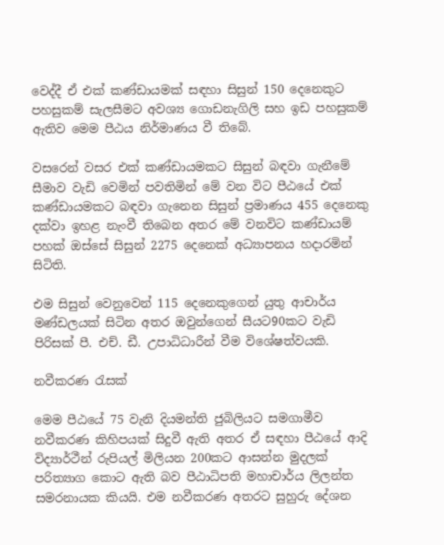වෙද්දී ඒ එක් කණ්ඩායමක් සඳහා සිසුන් 150 දෙනෙකුට පහසුකම් සැලසීමට අවශ්‍ය ගොඩනැගිලි සහ ඉඩ පහසුකම් ඇතිව මෙම පීඨය නිර්මාණය වී තිබේ.

වසරෙන් වසර එක් කණ්ඩායමකට සිසුන් බඳවා ගැනීමේ සීමාව වැඩි වෙමින් පවතිමින් මේ වන විට පීඨයේ එක් කණ්ඩායමකට බඳවා ගැනෙන සිසුන් ප්‍රමාණය 455 දෙනෙකු දක්වා ඉහළ නැංවී තිබෙන අතර මේ වනවිට කණ්ඩායම් පහක් ඔස්සේ සිසුන් 2275 දෙනෙක් අධ්‍යාපනය හදාරමින් සිටිති.

එම සිසුන් වෙනුවෙන් 115 දෙනෙකුගෙන් යුතු ආචාර්ය මණ්ඩලයක් සිටින අතර ඔවුන්ගෙන් සීයට90කට වැඩි පිරිසක් පී. එච්. ඩී. උපාධිධාරීන් වීම විශේෂත්වයකි.

නවීකරණ රැසක්

මෙම පීඨයේ 75 වැනි දියමන්ති ජුබිලියට සමගාමීව නවීකරණ කිහිපයක් සිදුවී ඇති අතර ඒ සඳහා පීඨයේ ආදි විද්‍යාර්ථීන් රුපියල් මිලියන 200කට ආසන්න මුදලක් පරිත්‍යාග කොට ඇති බව පීඨාධිපති මහාචාර්ය ලිලන්ත සමරනායක කියයි. එම නවීකරණ අතරට සුහුරු දේශන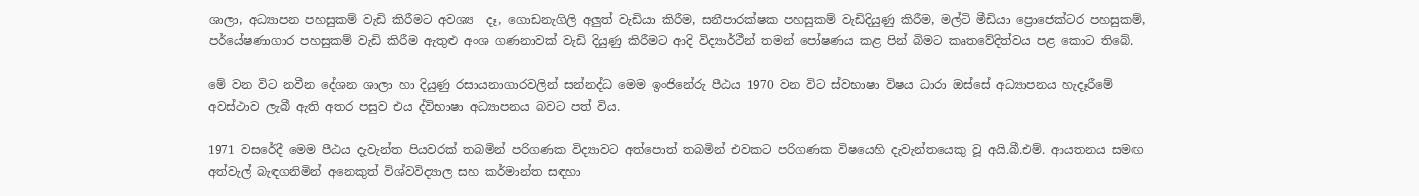ශාලා, අධ්‍යාපන පහසුකම් වැඩි කිරීමට අවශ්‍ය  දෑ, ගොඩනැගිලි අලු‍ත් වැඩියා කිරීම, සනීපාරක්ෂක පහසුකම් වැඩිදියුණු කිරීම, මල්ටි මීඩියා ප්‍රොජෙක්ටර පහසුකම්, පර්‌යේෂණාගාර පහසුකම් වැඩි කිරීම ඇතුළු අංශ ගණනාවක් වැඩි දියුණු කිරීමට ආදි විද්‍යාර්ථීන් තමන් පෝෂණය කළ පින් බිමට කෘතවේදිත්වය පළ කොට තිබේ.

මේ වන විට නවීන දේශන ශාලා හා දියුණු රසායනාගාරවලින් සන්නද්ධ මෙම ඉංජිනේරු පීඨය 1970 වන විට ස්වභාෂා විෂය ධාරා ඔස්සේ අධ්‍යාපනය හැදෑරීමේ අවස්ථාව ලැබී ඇති අතර පසුව එය ද්විභාෂා අධ්‍යාපනය බවට පත් විය.

1971 වසරේදී මෙම පීඨය දැවැන්ත පියවරක් තබමින් පරිගණක විද්‍යාවට අත්පොත් තබමින් එවකට පරිගණක විෂයෙහි දැවැන්තයෙකු වූ අයි.බී.එම්. ආයතනය සමඟ අත්වැල් බැඳගනිමින් අනෙකුත් විශ්වවිද්‍යාල සහ කර්මාන්ත සඳහා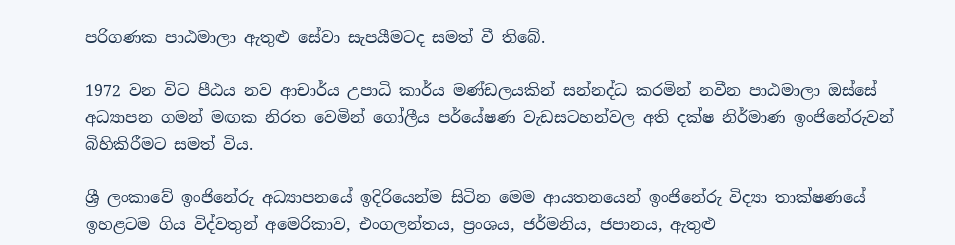පරිගණක පාඨමාලා ඇතුළු සේවා සැපයීමටද සමත් වී තිබේ.

1972 වන විට පීඨය නව ආචාර්ය උපාධි කාර්ය මණ්ඩලයකින් සන්නද්ධ කරමින් නවීන පාඨමාලා ඔස්සේ අධ්‍යාපන ගමන් මඟක නිරත වෙමින් ගෝලීය පර්‌යේෂණ වැඩසටහන්වල අති දක්ෂ නිර්මාණ ඉංජිනේරුවන් බිහිකිරීමට සමත් විය.

ශ්‍රී ලංකාවේ ඉංජිනේරු අධ්‍යාපනයේ ඉදිරියෙන්ම සිටින මෙම ආයතනයෙන් ඉංජිනේරු විද්‍යා තාක්ෂණයේ ඉහළටම ගිය විද්වතුන් අමෙරිකාව, එංගලන්තය, ප්‍රංශය, ජර්මනිය, ජපානය, ඇතුළු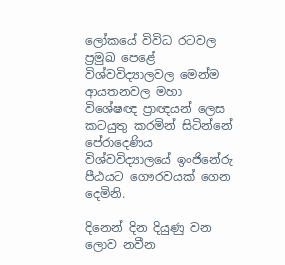ලෝකයේ විවිධ රටවල ප්‍රමුඛ පෙළේ විශ්වවිද්‍යාලවල මෙන්ම ආයතනවල මහා විශේෂඥ ප්‍රාඥයන් ලෙස කටයුතු කරමින් සිටින්නේ පේරාදෙණිය විශ්වවිද්‍යාලයේ ඉංජිනේරු පීඨයට ගෞරවයක් ගෙන දෙමිනි.

දිනෙන් දින දියුණු වන ලොව නවීන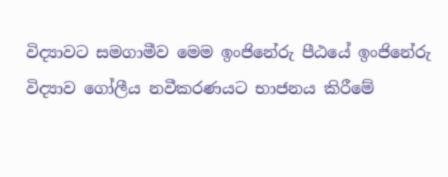විද්‍යාවට සමගාමීව මෙම ඉංජිනේරු පීඨයේ ඉංජිනේරු විද්‍යාව ගෝලීය නවීකරණයට භාජනය කිරීමේ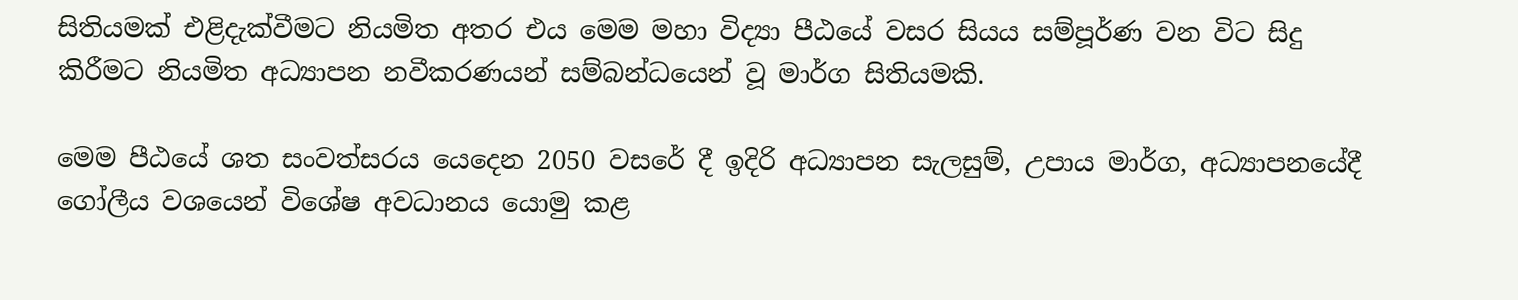සිතියමක් එළිදැක්වීමට නියමිත අතර එය මෙම මහා විද්‍යා පීඨයේ වසර සියය සම්පූර්ණ වන විට සිදු කිරීමට නියමිත අධ්‍යාපන නවීකරණයන් සම්බන්ධයෙන් වූ මාර්ග සිතියමකි.

මෙම පීඨයේ ශත සංවත්සරය යෙදෙන 2050 වසරේ දී ඉදිරි අධ්‍යාපන සැලසුම්, උපාය මාර්ග, අධ්‍යාපනයේදී ගෝලීය වශයෙන් විශේෂ අවධානය යොමු කළ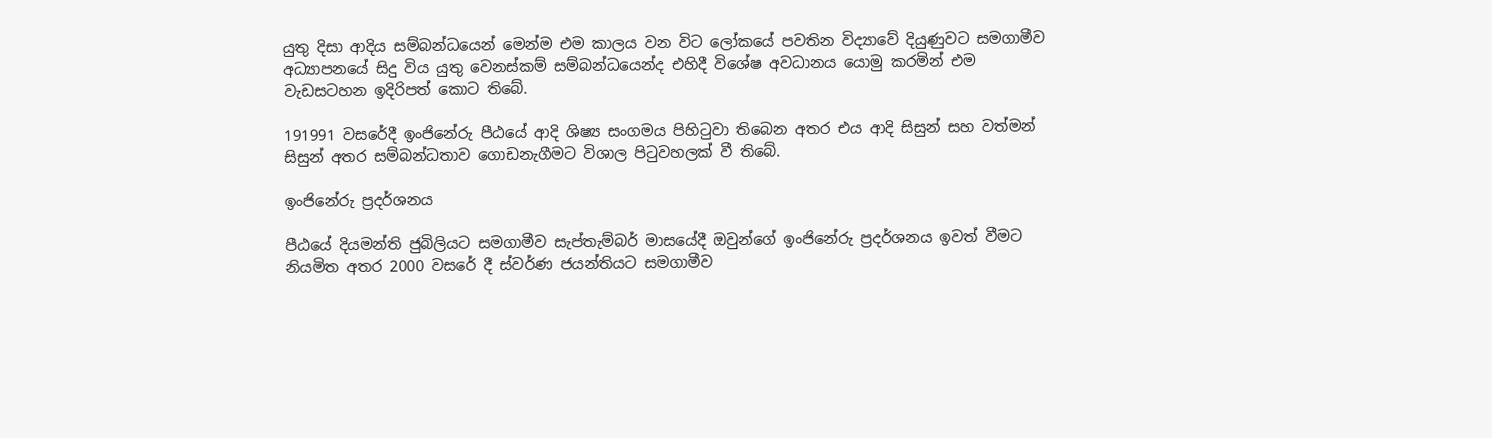යුතු දිසා ආදිය සම්බන්ධයෙන් මෙන්ම එම කාලය වන විට ලෝකයේ පවතින විද්‍යාවේ දියුණුවට සමගාමීව අධ්‍යාපනයේ සිදු විය යුතු වෙනස්කම් සම්බන්ධයෙන්ද එහිදී විශේෂ අවධානය යොමු කරමින් එම වැඩසටහන ඉදිරිපත් කොට තිබේ.

191991 වසරේදී ඉංජිනේරු පීඨයේ ආදි ශිෂ්‍ය සංගමය පිහිටුවා තිබෙන අතර එය ආදි සිසුන් සහ වත්මන් සිසුන් අතර සම්බන්ධතාව ගොඩනැගීමට විශාල පිටුවහලක් වී තිබේ.

ඉංජිනේරු ප්‍රදර්ශනය

පීඨයේ දියමන්ති ජුබිලියට සමගාමීව සැප්තැම්බර් මාසයේදී ඔවුන්ගේ ඉංජිනේරු ප්‍රදර්ශනය ඉවත් වීමට නියමිත අතර 2000 වසරේ දී ස්වර්ණ ජයන්තියට සමගාමීව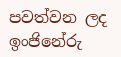පවත්වන ලද ඉංජිනේරු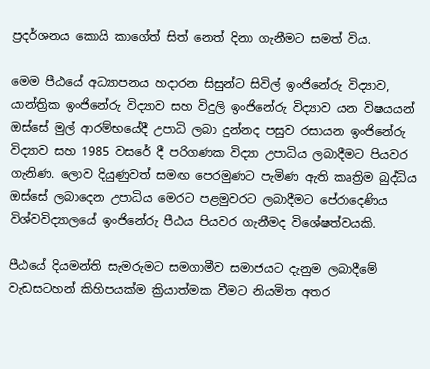ප්‍රදර්ශනය කොයි කාගේත් සිත් නෙත් දිනා ගැනීමට සමත් විය.

මෙම පීඨයේ අධ්‍යාපනය හදාරන සිසුන්ට සිවිල් ඉංජිනේරු විද්‍යාව, යාන්ත්‍රික ඉංජිනේරු විද්‍යාව සහ විදුලි ඉංජිනේරු විද්‍යාව යන විෂයයන් ඔස්සේ මුල් ආරම්භයේදී උපාධි ලබා දුන්නද පසුව රසායන ඉංජිනේරු විද්‍යාව සහ 1985 වසරේ දී පරිගණක විද්‍යා උපාධිය ලබාදීමට පියවර ගැනිණ. ලොව දියුණුවත් සමඟ පෙරමුණට පැමිණ ඇති කෘත්‍රිම බුද්ධිය ඔස්සේ ලබාදෙන උපාධිය මෙරට පළමුවරට ලබාදීමට පේරාදෙණිය විශ්වවිද්‍යාලයේ ඉංජිනේරු පීඨය පියවර ගැනීමද විශේෂත්වයකි.

පීඨයේ දියමන්ති සැමරුමට සමගාමීව සමාජයට දැනුම ලබාදීමේ වැඩසටහන් කිහිපයක්ම ක්‍රියාත්මක වීමට නියමිත අතර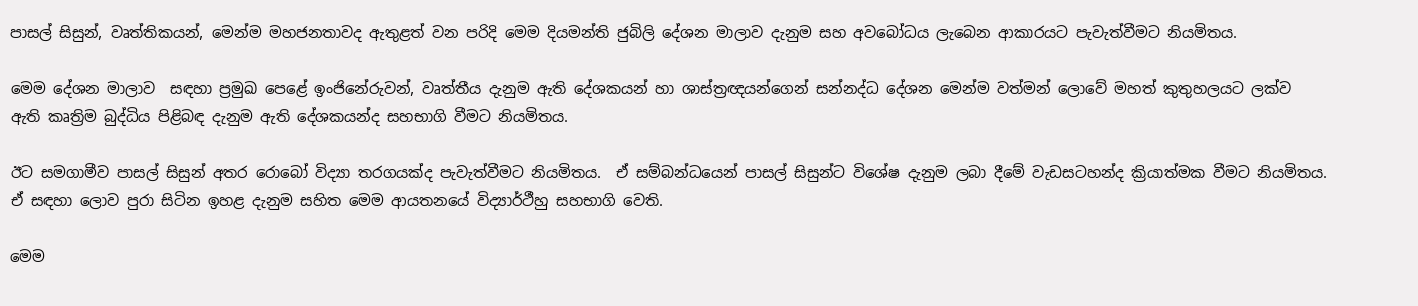පාසල් සිසුන්, වෘත්තිකයන්, මෙන්ම මහජනතාවද ඇතුළත් වන පරිදි මෙම දියමන්ති ජුබිලි දේශන මාලාව දැනුම සහ අවබෝධය ලැබෙන ආකාරයට පැවැත්වීමට නියමිතය.

මෙම දේශන මාලාව  සඳහා ප්‍රමුඛ පෙළේ ඉංජිනේරුවන්, වෘත්තීය දැනුම ඇති දේශකයන් හා ශාස්ත්‍රඥයන්ගෙන් සන්නද්ධ දේශන මෙන්ම වත්මන් ලොවේ මහත් කුතුහලයට ලක්ව ඇති කෘත්‍රිම බුද්ධිය පිළිබඳ දැනුම ඇති දේශකයන්ද සහභාගි වීමට නියමිතය.

ඊට සමගාමීව පාසල් සිසුන් අතර රොබෝ විද්‍යා තරගයක්ද පැවැත්වීමට නියමිතය.  ඒ සම්බන්ධයෙන් පාසල් සිසුන්ට විශේෂ දැනුම ලබා දීමේ වැඩසටහන්ද ක්‍රියාත්මක වීමට නියමිතය. ඒ සඳහා ලොව පුරා සිටින ඉහළ දැනුම සහිත මෙම ආයතනයේ විද්‍යාර්ථීහු සහභාගි වෙති.

මෙම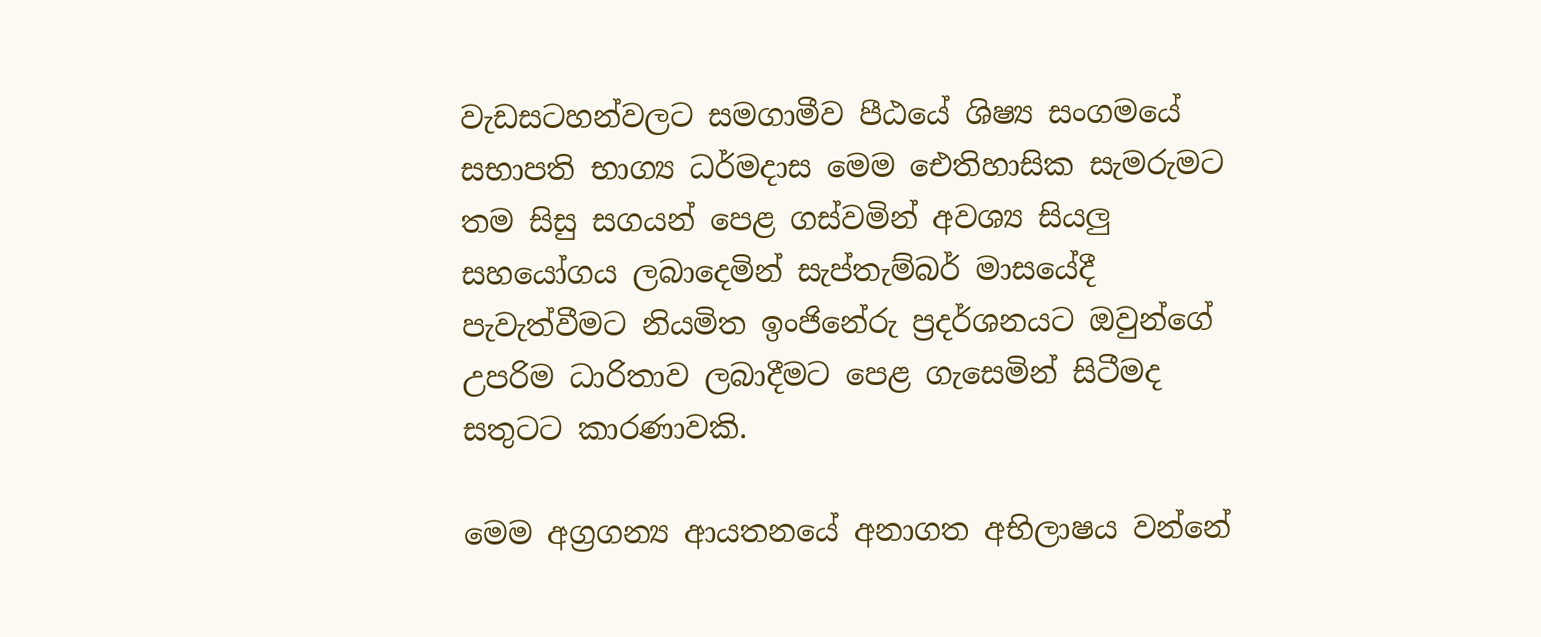වැඩසටහන්වලට සමගාමීව පීඨයේ ශිෂ්‍ය සංගමයේ සභාපති භාග්‍ය ධර්මදාස මෙම ඓතිහාසික සැමරුමට තම සිසු සගයන් පෙළ ගස්වමින් අවශ්‍ය සියලු‍ සහයෝගය ලබාදෙමින් සැප්තැම්බර් මාසයේදී පැවැත්වීමට නියමිත ඉංජිනේරු ප්‍රදර්ශනයට ඔවුන්ගේ උපරිම ධාරිතාව ලබාදීමට පෙළ ගැසෙමින් සිටීමද සතුටට කාරණාවකි.

මෙම අග්‍රගන්‍ය ආයතනයේ අනාගත අභිලාෂය වන්නේ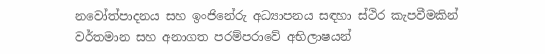නවෝත්පාදනය සහ ඉංජිනේරු අධ්‍යාපනය සඳහා ස්ථිර කැපවීමකින්  වර්තමාන සහ අනාගත පරම්පරාවේ අභිලාෂයන්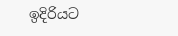ඉදිරියට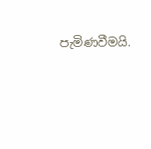පැමිණවීමයි.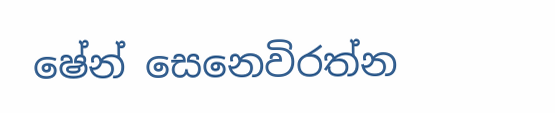ෂේන් සෙනෙවිරත්න